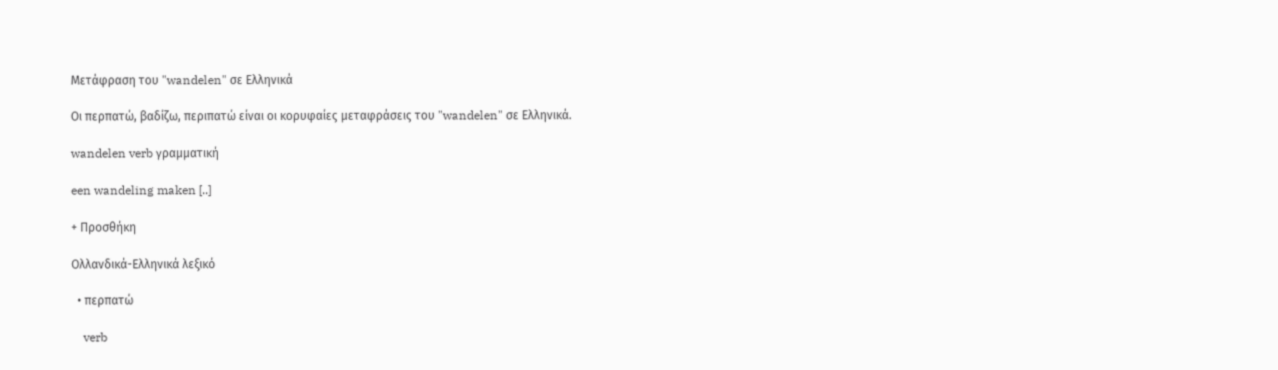Μετάφραση του "wandelen" σε Ελληνικά

Οι περπατώ, βαδίζω, περιπατώ είναι οι κορυφαίες μεταφράσεις του "wandelen" σε Ελληνικά.

wandelen verb γραμματική

een wandeling maken [..]

+ Προσθήκη

Ολλανδικά-Ελληνικά λεξικό

  • περπατώ

    verb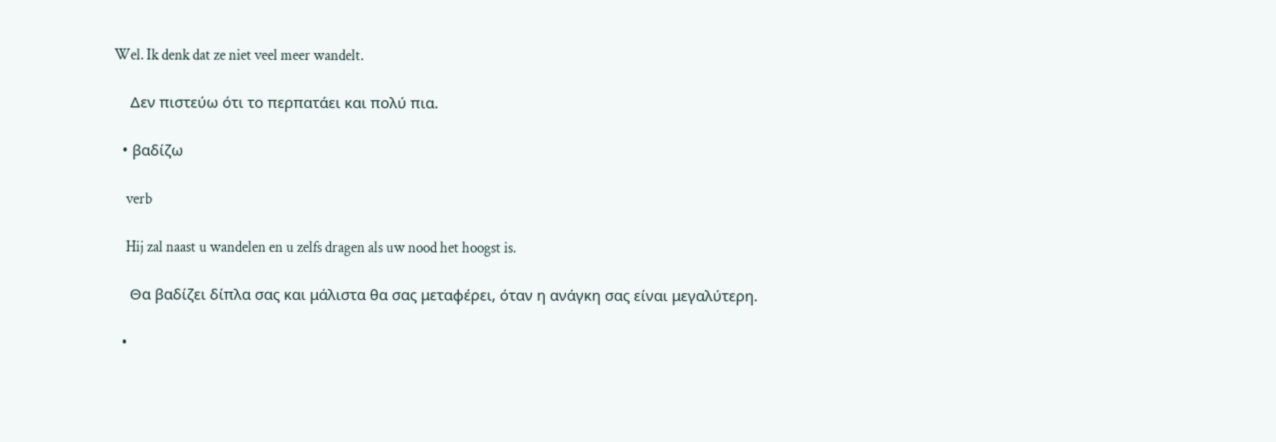Wel. Ik denk dat ze niet veel meer wandelt.

    Δεν πιστεύω ότι το περπατάει και πολύ πια.

  • βαδίζω

    verb

    Hij zal naast u wandelen en u zelfs dragen als uw nood het hoogst is.

    Θα βαδίζει δίπλα σας και μάλιστα θα σας μεταφέρει, όταν η ανάγκη σας είναι μεγαλύτερη.

  •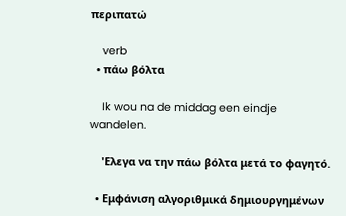περιπατώ

    verb
  • πάω βόλτα

    Ik wou na de middag een eindje wandelen.

    'Ελεγα να την πάω βόλτα μετά το φαγητό.

  • Εμφάνιση αλγοριθμικά δημιουργημένων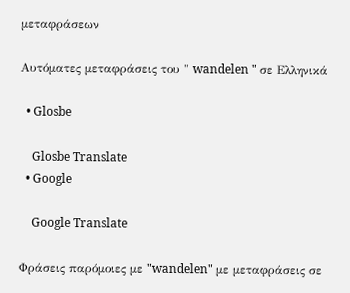μεταφράσεων

Αυτόματες μεταφράσεις του " wandelen " σε Ελληνικά

  • Glosbe

    Glosbe Translate
  • Google

    Google Translate

Φράσεις παρόμοιες με "wandelen" με μεταφράσεις σε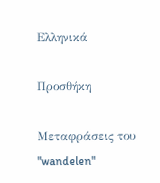Ελληνικά

Προσθήκη

Μεταφράσεις του "wandelen"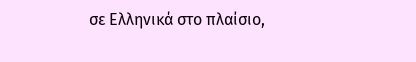σε Ελληνικά στο πλαίσιο,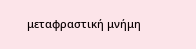μεταφραστική μνήμη